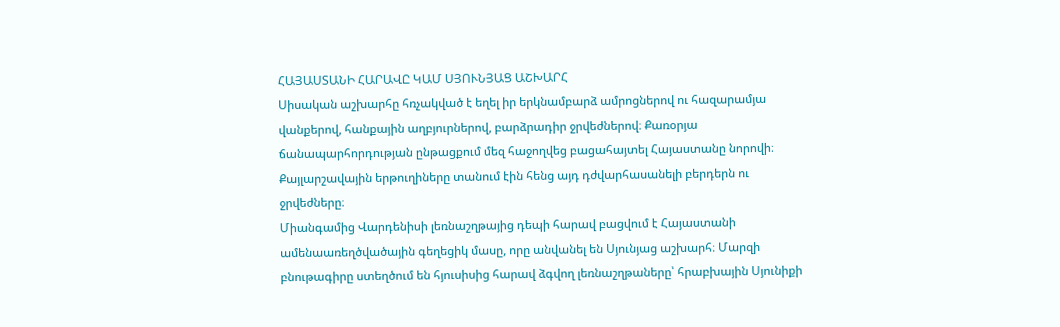ՀԱՅԱՍՏԱՆԻ ՀԱՐԱՎԸ ԿԱՄ ՍՅՈՒՆՅԱՑ ԱՇԽԱՐՀ
Սիսական աշխարհը հռչակված է եղել իր երկնամբարձ ամրոցներով ու հազարամյա վանքերով, հանքային աղբյուրներով, բարձրադիր ջրվեժներով։ Քառօրյա ճանապարհորդության ընթացքում մեզ հաջողվեց բացահայտել Հայաստանը նորովի։ Քայլարշավային երթուղիները տանում էին հենց այդ դժվարհասանելի բերդերն ու ջրվեժները։
Միանգամից Վարդենիսի լեռնաշղթայից դեպի հարավ բացվում է Հայաստանի ամենաառեղծվածային գեղեցիկ մասը, որը անվանել են Սյունյաց աշխարհ։ Մարզի բնութագիրը ստեղծում են հյուսիսից հարավ ձգվող լեռնաշղթաները՝ հրաբխային Սյունիքի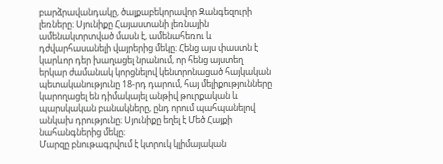բարձրավանդակը, ծալքաբեկորավոր Զանգեզուրի լեռները։ Սյունիքը Հայաստանի լեռնային ամենակտրտված մասն է, ամենահեռու և դժվարհասանելի վայրերից մեկը։ Հենց այս փաստն է կարևոր դեր խաղացել նրանում, որ հենց այստեղ երկար ժամանակ կորցնելով կենտրոնացած հայկական պետականությունը 18-րդ դարում, հայ մելիքությունները կարողացել են դիմակայել անթիվ թուրքական և պարսկական բանակները, ընդ որում պահպանելով անկախ դրությունը։ Սյունիքը եղել է Մեծ Հայքի նահանգներից մեկը։
Մարզը բնութագրվում է կտրուկ կլիմայական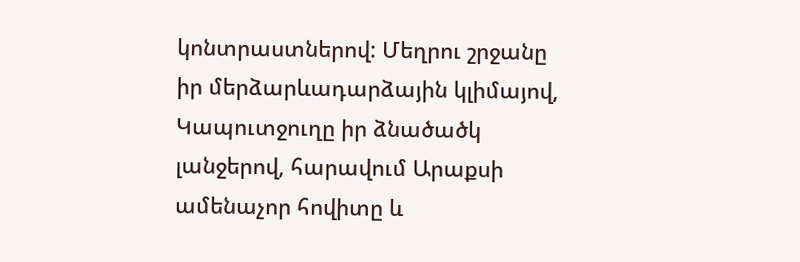կոնտրաստներով: Մեղրու շրջանը իր մերձարևադարձային կլիմայով, Կապուտջուղը իր ձնածածկ լանջերով, հարավում Արաքսի ամենաչոր հովիտը և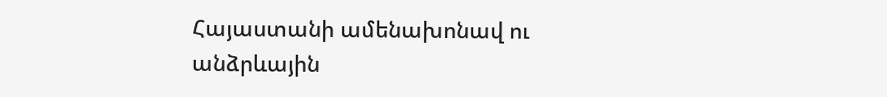Հայաստանի ամենախոնավ ու անձրևային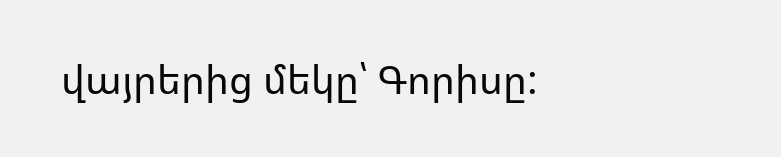վայրերից մեկը՝ Գորիսը: